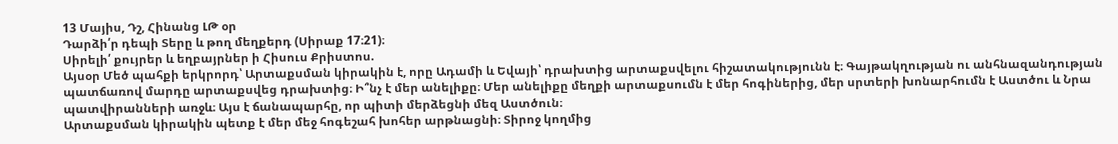13 Մայիս, Դշ, Հինանց ԼԹ օր
Դարձի՛ր դեպի Տերը և թող մեղքերդ (Սիրաք 17։21)։
Սիրելի՛ քույրեր և եղբայրներ ի Հիսուս Քրիստոս.
Այսօր Մեծ պահքի երկրորդ՝ Արտաքսման կիրակին է, որը Ադամի և Եվայի՝ դրախտից արտաքսվելու հիշատակությունն է։ Գայթակղության ու անհնազանդության պատճառով մարդը արտաքսվեց դրախտից։ Ի՞նչ է մեր անելիքը։ Մեր անելիքը մեղքի արտաքսումն է մեր հոգիներից, մեր սրտերի խոնարհումն է Աստծու և Նրա պատվիրանների առջև։ Այս է ճանապարհը, որ պիտի մերձեցնի մեզ Աստծուն։
Արտաքսման կիրակին պետք է մեր մեջ հոգեշահ խոհեր արթնացնի։ Տիրոջ կողմից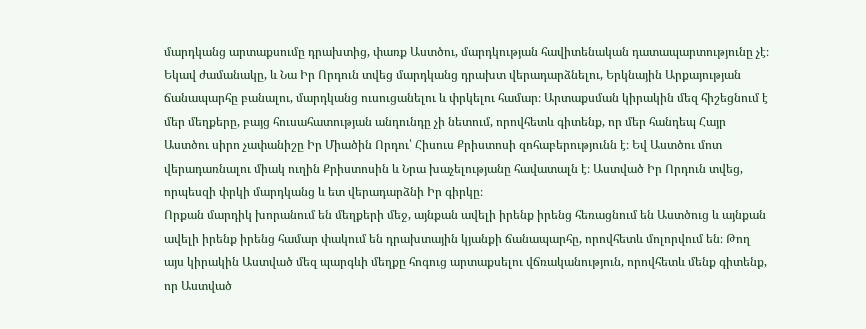մարդկանց արտաքսումը դրախտից, փառք Աստծու, մարդկության հավիտենական դատապարտությունը չէ։ Եկավ ժամանակը, և Նա Իր Որդուն տվեց մարդկանց դրախտ վերադարձնելու, Երկնային Արքայության ճանապարհը բանալու, մարդկանց ուսուցանելու և փրկելու համար։ Արտաքսման կիրակին մեզ հիշեցնում է մեր մեղքերը, բայց հուսահատության անդունդը չի նետում, որովհետև գիտենք, որ մեր հանդեպ Հայր Աստծու սիրո չափանիշը Իր Միածին Որդու՝ Հիսուս Քրիստոսի զոհաբերությունն է։ Եվ Աստծու մոտ վերադառնալու միակ ուղին Քրիստոսին և Նրա խաչելությանը հավատալն է։ Աստված Իր Որդուն տվեց, որպեսզի փրկի մարդկանց և ետ վերադարձնի Իր գիրկը։
Որքան մարդիկ խորանում են մեղքերի մեջ, այնքան ավելի իրենք իրենց հեռացնում են Աստծուց և այնքան ավելի իրենք իրենց համար փակում են դրախտային կյանքի ճանապարհը, որովհետև մոլորվում են։ Թող այս կիրակին Աստված մեզ պարգևի մեղքը հոգուց արտաքսելու վճռականություն, որովհետև մենք գիտենք, որ Աստված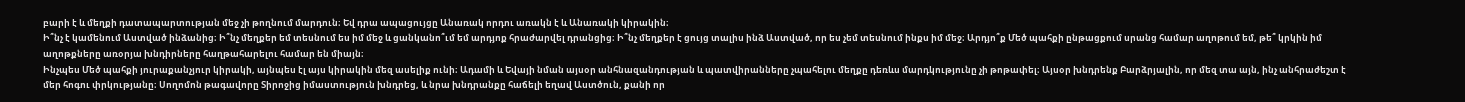բարի է և մեղքի դատապարտության մեջ չի թողնում մարդուն։ Եվ դրա ապացույցը Անառակ որդու առակն է և Անառակի կիրակին։
Ի՞նչ է կամենում Աստված ինձանից։ Ի՞նչ մեղքեր եմ տեսնում ես իմ մեջ և ցանկանո՞ւմ եմ արդյոք հրաժարվել դրանցից։ Ի՞նչ մեղքեր է ցույց տալիս ինձ Աստված, որ ես չեմ տեսնում ինքս իմ մեջ։ Արդյո՞ք Մեծ պահքի ընթացքում սրանց համար աղոթում եմ, թե՞ կրկին իմ աղոթքները առօրյա խնդիրները հաղթահարելու համար են միայն։
Ինչպես Մեծ պահքի յուրաքանչյուր կիրակի, այնպես էլ այս կիրակին մեզ ասելիք ունի։ Ադամի և Եվայի նման այսօր անհնազանդության և պատվիրանները չպահելու մեղքը դեռևս մարդկությունը չի թոթափել։ Այսօր խնդրենք Բարձրյալին, որ մեզ տա այն, ինչ անհրաժեշտ է մեր հոգու փրկությանը։ Սողոմոն թագավորը Տիրոջից իմաստություն խնդրեց, և նրա խնդրանքը հաճելի եղավ Աստծուն, քանի որ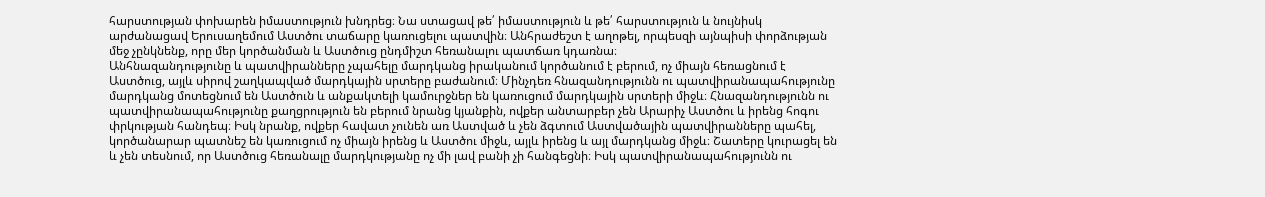հարստության փոխարեն իմաստություն խնդրեց։ Նա ստացավ թե՛ իմաստություն և թե՛ հարստություն և նույնիսկ արժանացավ Երուսաղեմում Աստծու տաճարը կառուցելու պատվին։ Անհրաժեշտ է աղոթել, որպեսզի այնպիսի փորձության մեջ չընկնենք, որը մեր կործանման և Աստծուց ընդմիշտ հեռանալու պատճառ կդառնա։
Անհնազանդությունը և պատվիրանները չպահելը մարդկանց իրականում կործանում է բերում, ոչ միայն հեռացնում է Աստծուց, այլև սիրով շաղկապված մարդկային սրտերը բաժանում։ Մինչդեռ հնազանդությունն ու պատվիրանապահությունը մարդկանց մոտեցնում են Աստծուն և անքակտելի կամուրջներ են կառուցում մարդկային սրտերի միջև։ Հնազանդությունն ու պատվիրանապահությունը քաղցրություն են բերում նրանց կյանքին, ովքեր անտարբեր չեն Արարիչ Աստծու և իրենց հոգու փրկության հանդեպ։ Իսկ նրանք, ովքեր հավատ չունեն առ Աստված և չեն ձգտում Աստվածային պատվիրանները պահել, կործանարար պատնեշ են կառուցում ոչ միայն իրենց և Աստծու միջև, այլև իրենց և այլ մարդկանց միջև։ Շատերը կուրացել են և չեն տեսնում, որ Աստծուց հեռանալը մարդկությանը ոչ մի լավ բանի չի հանգեցնի։ Իսկ պատվիրանապահությունն ու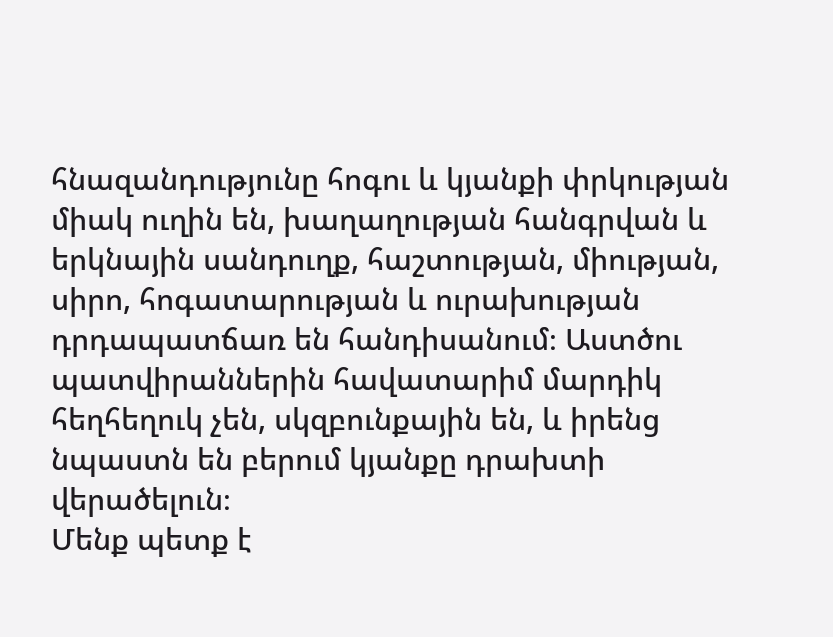հնազանդությունը հոգու և կյանքի փրկության միակ ուղին են, խաղաղության հանգրվան և երկնային սանդուղք, հաշտության, միության, սիրո, հոգատարության և ուրախության դրդապատճառ են հանդիսանում։ Աստծու պատվիրաններին հավատարիմ մարդիկ հեղհեղուկ չեն, սկզբունքային են, և իրենց նպաստն են բերում կյանքը դրախտի վերածելուն։
Մենք պետք է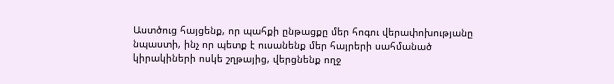Աստծուց հայցենք, որ պահքի ընթացքը մեր հոգու վերափոխությանը նպաստի, ինչ որ պետք է ուսանենք մեր հայրերի սահմանած կիրակիների ոսկե շղթայից, վերցնենք ողջ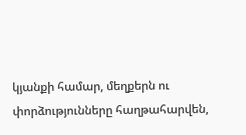կյանքի համար, մեղքերն ու փորձությունները հաղթահարվեն,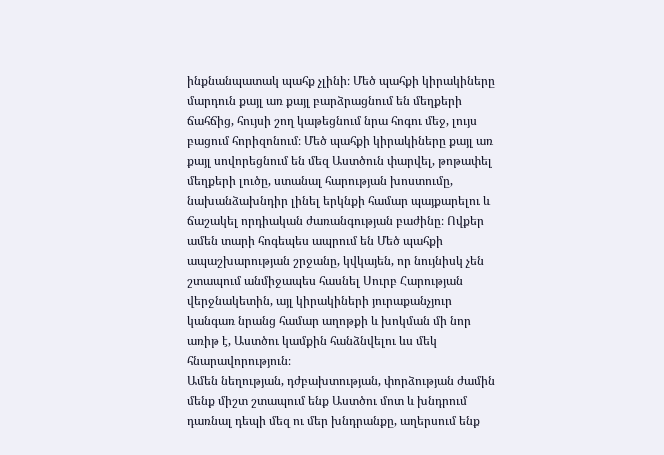ինքնանպատակ պահք չլինի։ Մեծ պահքի կիրակիները մարդուն քայլ առ քայլ բարձրացնում են մեղքերի ճահճից, հույսի շող կաթեցնում նրա հոգու մեջ, լույս բացում հորիզոնում։ Մեծ պահքի կիրակիները քայլ առ քայլ սովորեցնում են մեզ Աստծուն փարվել, թոթափել մեղքերի լուծը, ստանալ հարության խոստումը, նախանձախնդիր լինել երկնքի համար պայքարելու և ճաշակել որդիական ժառանգության բաժինը։ Ովքեր ամեն տարի հոգեպես ապրում են Մեծ պահքի ապաշխարության շրջանը, կվկայեն, որ նույնիսկ չեն շտապում անմիջապես հասնել Սուրբ Հարության վերջնակետին, այլ կիրակիների յուրաքանչյուր կանգառ նրանց համար աղոթքի և խոկման մի նոր առիթ է, Աստծու կամքին հանձնվելու ևս մեկ հնարավորություն։
Ամեն նեղության, դժբախտության, փորձության ժամին մենք միշտ շտապում ենք Աստծու մոտ և խնդրում դառնալ դեպի մեզ ու մեր խնդրանքը, աղերսում ենք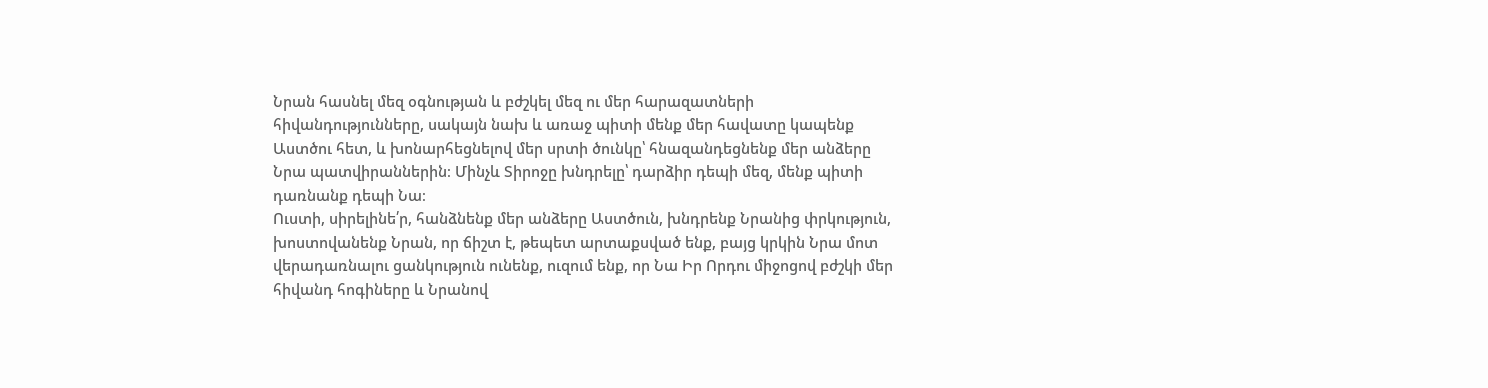Նրան հասնել մեզ օգնության և բժշկել մեզ ու մեր հարազատների հիվանդությունները, սակայն նախ և առաջ պիտի մենք մեր հավատը կապենք Աստծու հետ, և խոնարհեցնելով մեր սրտի ծունկը՝ հնազանդեցնենք մեր անձերը Նրա պատվիրաններին։ Մինչև Տիրոջը խնդրելը՝ դարձիր դեպի մեզ, մենք պիտի դառնանք դեպի Նա։
Ուստի, սիրելինե՛ր, հանձնենք մեր անձերը Աստծուն, խնդրենք Նրանից փրկություն, խոստովանենք Նրան, որ ճիշտ է, թեպետ արտաքսված ենք, բայց կրկին Նրա մոտ վերադառնալու ցանկություն ունենք, ուզում ենք, որ Նա Իր Որդու միջոցով բժշկի մեր հիվանդ հոգիները և Նրանով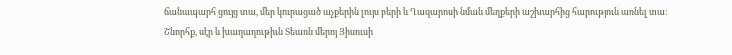ճանապարհ ցույց տա, մեր կուրացած աչքերին լույս բերի և Ղազարոսի նման մեղքերի աշխարհից հարություն առնել տա։
Շնորհք, սէր և խաղաղութիւն Տեառն մերոյ Յիսուսի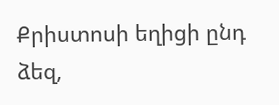Քրիստոսի եղիցի ընդ ձեզ,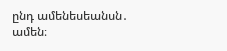ընդ ամենեսեանսն․ ամեն։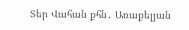Տեր Վահան քհն․ Առաքելյան